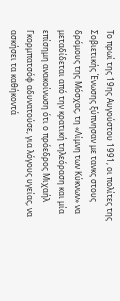Το πρωί της 19ης Αυγούστου 1991, οι πολίτες της Σοβιετικής Ένωσης ξύπνησαν με τανκς στους δρόμους της Μόσχας, τη «Λίμνη των Κύκνων» να μεταδίδεται από την κρατική τηλεόραση και μία επίσημη ανακοίνωση ότι ο πρόεδρος Μιχαήλ Γκορμπατσόφ αδυνατούσε, για λόγους υγείας, να ασκήσει τα καθήκοντά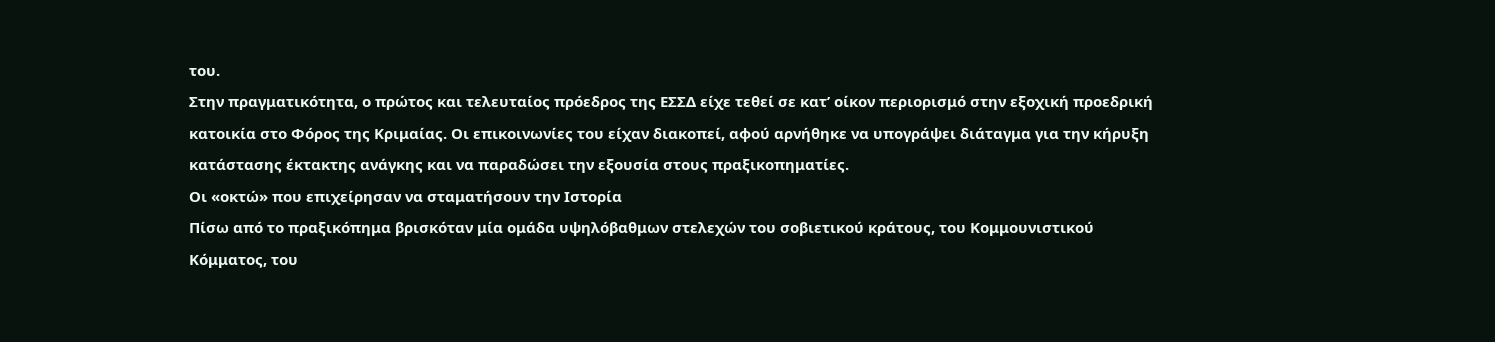του.
Στην πραγματικότητα, ο πρώτος και τελευταίος πρόεδρος της ΕΣΣΔ είχε τεθεί σε κατ’ οίκον περιορισμό στην εξοχική προεδρική κατοικία στο Φόρος της Κριμαίας. Οι επικοινωνίες του είχαν διακοπεί, αφού αρνήθηκε να υπογράψει διάταγμα για την κήρυξη κατάστασης έκτακτης ανάγκης και να παραδώσει την εξουσία στους πραξικοπηματίες.
Οι «οκτώ» που επιχείρησαν να σταματήσουν την Ιστορία
Πίσω από το πραξικόπημα βρισκόταν μία ομάδα υψηλόβαθμων στελεχών του σοβιετικού κράτους, του Κομμουνιστικού Κόμματος, του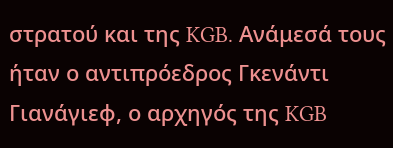στρατού και της KGB. Ανάμεσά τους ήταν ο αντιπρόεδρος Γκενάντι Γιανάγιεφ, ο αρχηγός της KGB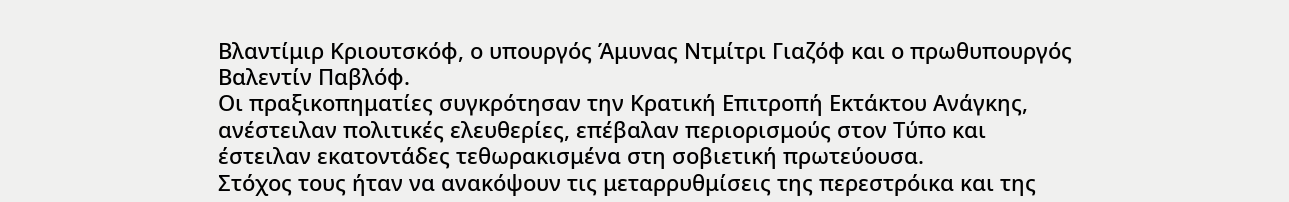Βλαντίμιρ Κριουτσκόφ, ο υπουργός Άμυνας Ντμίτρι Γιαζόφ και ο πρωθυπουργός Βαλεντίν Παβλόφ.
Οι πραξικοπηματίες συγκρότησαν την Κρατική Επιτροπή Εκτάκτου Ανάγκης, ανέστειλαν πολιτικές ελευθερίες, επέβαλαν περιορισμούς στον Τύπο και έστειλαν εκατοντάδες τεθωρακισμένα στη σοβιετική πρωτεύουσα.
Στόχος τους ήταν να ανακόψουν τις μεταρρυθμίσεις της περεστρόικα και της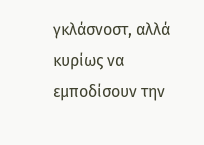γκλάσνοστ, αλλά κυρίως να εμποδίσουν την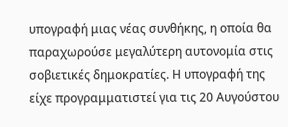υπογραφή μιας νέας συνθήκης, η οποία θα παραχωρούσε μεγαλύτερη αυτονομία στις σοβιετικές δημοκρατίες. Η υπογραφή της είχε προγραμματιστεί για τις 20 Αυγούστου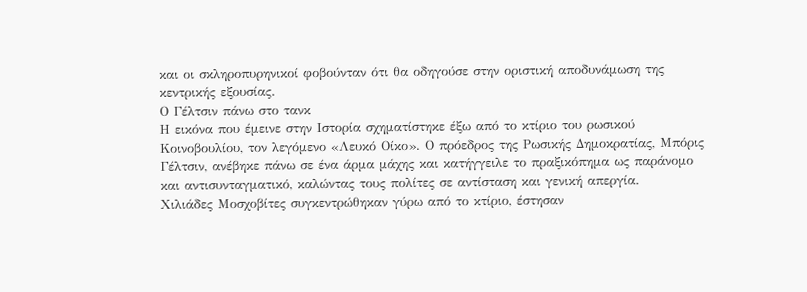και οι σκληροπυρηνικοί φοβούνταν ότι θα οδηγούσε στην οριστική αποδυνάμωση της κεντρικής εξουσίας.
Ο Γέλτσιν πάνω στο τανκ
Η εικόνα που έμεινε στην Ιστορία σχηματίστηκε έξω από το κτίριο του ρωσικού Κοινοβουλίου, τον λεγόμενο «Λευκό Οίκο». Ο πρόεδρος της Ρωσικής Δημοκρατίας, Μπόρις Γέλτσιν, ανέβηκε πάνω σε ένα άρμα μάχης και κατήγγειλε το πραξικόπημα ως παράνομο και αντισυνταγματικό, καλώντας τους πολίτες σε αντίσταση και γενική απεργία.
Χιλιάδες Μοσχοβίτες συγκεντρώθηκαν γύρω από το κτίριο, έστησαν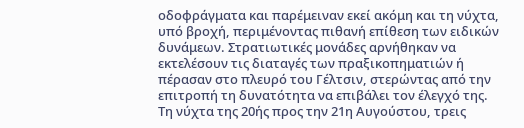οδοφράγματα και παρέμειναν εκεί ακόμη και τη νύχτα, υπό βροχή, περιμένοντας πιθανή επίθεση των ειδικών δυνάμεων. Στρατιωτικές μονάδες αρνήθηκαν να εκτελέσουν τις διαταγές των πραξικοπηματιών ή πέρασαν στο πλευρό του Γέλτσιν, στερώντας από την επιτροπή τη δυνατότητα να επιβάλει τον έλεγχό της.
Τη νύχτα της 20ής προς την 21η Αυγούστου, τρεις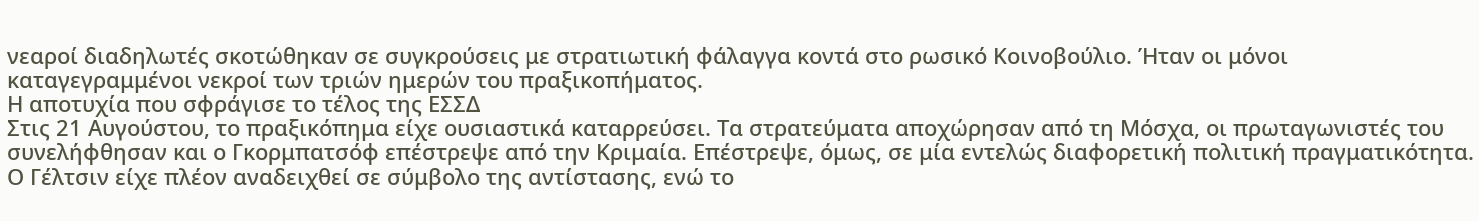νεαροί διαδηλωτές σκοτώθηκαν σε συγκρούσεις με στρατιωτική φάλαγγα κοντά στο ρωσικό Κοινοβούλιο. Ήταν οι μόνοι καταγεγραμμένοι νεκροί των τριών ημερών του πραξικοπήματος.
Η αποτυχία που σφράγισε το τέλος της ΕΣΣΔ
Στις 21 Αυγούστου, το πραξικόπημα είχε ουσιαστικά καταρρεύσει. Τα στρατεύματα αποχώρησαν από τη Μόσχα, οι πρωταγωνιστές του συνελήφθησαν και ο Γκορμπατσόφ επέστρεψε από την Κριμαία. Επέστρεψε, όμως, σε μία εντελώς διαφορετική πολιτική πραγματικότητα.
Ο Γέλτσιν είχε πλέον αναδειχθεί σε σύμβολο της αντίστασης, ενώ το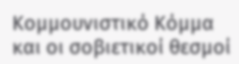Κομμουνιστικό Κόμμα και οι σοβιετικοί θεσμοί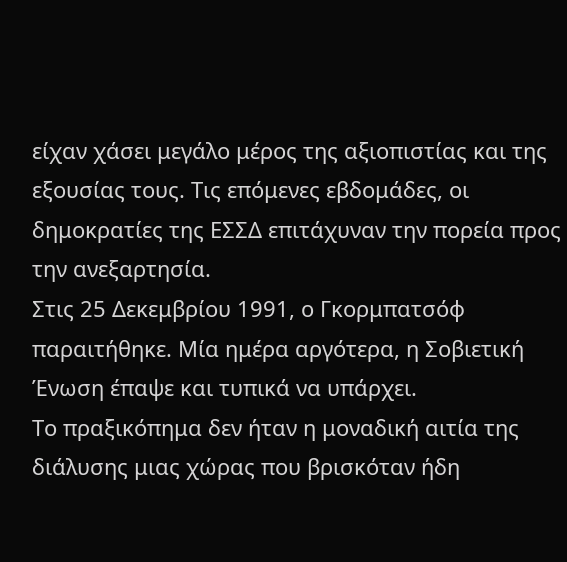είχαν χάσει μεγάλο μέρος της αξιοπιστίας και της εξουσίας τους. Τις επόμενες εβδομάδες, οι δημοκρατίες της ΕΣΣΔ επιτάχυναν την πορεία προς την ανεξαρτησία.
Στις 25 Δεκεμβρίου 1991, ο Γκορμπατσόφ παραιτήθηκε. Μία ημέρα αργότερα, η Σοβιετική Ένωση έπαψε και τυπικά να υπάρχει.
Το πραξικόπημα δεν ήταν η μοναδική αιτία της διάλυσης μιας χώρας που βρισκόταν ήδη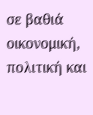σε βαθιά οικονομική, πολιτική και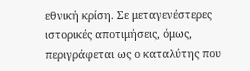εθνική κρίση. Σε μεταγενέστερες ιστορικές αποτιμήσεις, όμως, περιγράφεται ως ο καταλύτης που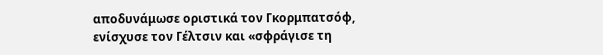αποδυνάμωσε οριστικά τον Γκορμπατσόφ, ενίσχυσε τον Γέλτσιν και «σφράγισε τη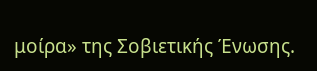μοίρα» της Σοβιετικής Ένωσης.